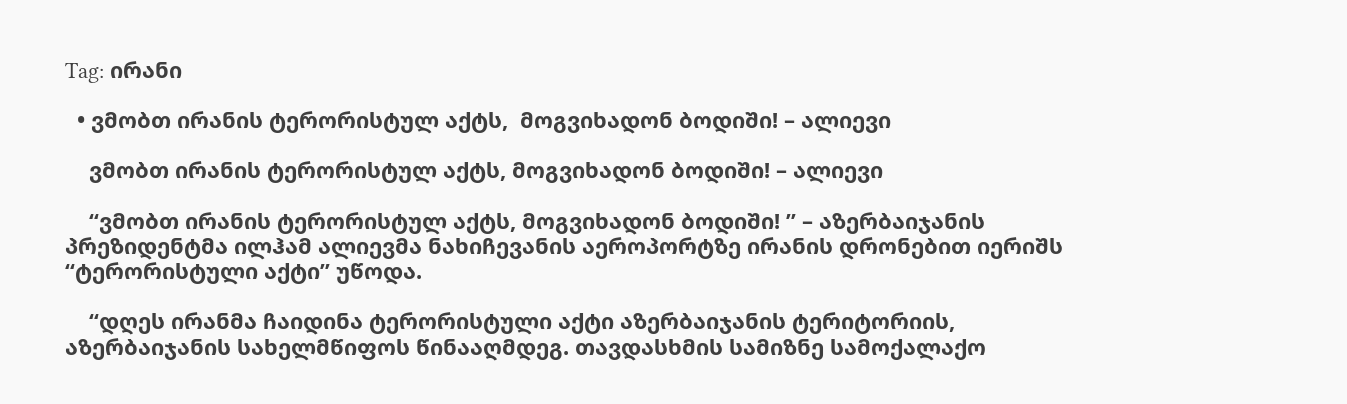Tag: ირანი

  • ვმობთ ირანის ტერორისტულ აქტს,  მოგვიხადონ ბოდიში! – ალიევი

    ვმობთ ირანის ტერორისტულ აქტს, მოგვიხადონ ბოდიში! – ალიევი

    “ვმობთ ირანის ტერორისტულ აქტს, მოგვიხადონ ბოდიში! ” – აზერბაიჯანის პრეზიდენტმა ილჰამ ალიევმა ნახიჩევანის აეროპორტზე ირანის დრონებით იერიშს “ტერორისტული აქტი” უწოდა.

    “დღეს ირანმა ჩაიდინა ტერორისტული აქტი აზერბაიჯანის ტერიტორიის, აზერბაიჯანის სახელმწიფოს წინააღმდეგ. თავდასხმის სამიზნე სამოქალაქო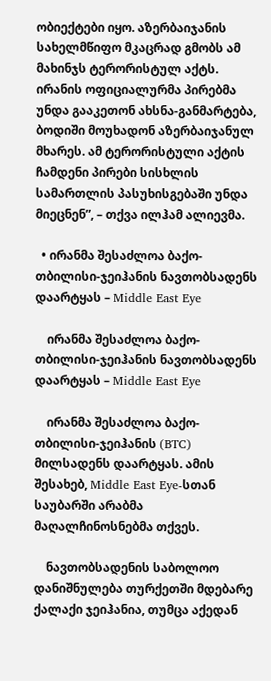ობიექტები იყო. აზერბაიჯანის სახელმწიფო მკაცრად გმობს ამ მახინჯს ტერორისტულ აქტს. ირანის ოფიციალურმა პირებმა უნდა გააკეთონ ახსნა-განმარტება, ბოდიში მოუხადონ აზერბაიჯანულ მხარეს. ამ ტერორისტული აქტის ჩამდენი პირები სისხლის სამართლის პასუხისგებაში უნდა მიეცნენ”, – თქვა ილჰამ ალიევმა.

  • ირანმა შესაძლოა ბაქო-თბილისი-ჯეიჰანის ნავთობსადენს დაარტყას – Middle East Eye

    ირანმა შესაძლოა ბაქო-თბილისი-ჯეიჰანის ნავთობსადენს დაარტყას – Middle East Eye

    ირანმა შესაძლოა ბაქო-თბილისი-ჯეიჰანის (BTC) მილსადენს დაარტყას. ამის შესახებ, Middle East Eye-სთან საუბარში არაბმა მაღალჩინოსნებმა თქვეს.

    ნავთობსადენის საბოლოო დანიშნულება თურქეთში მდებარე ქალაქი ჯეიჰანია, თუმცა აქედან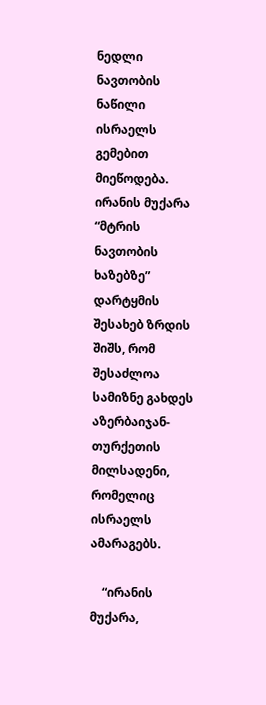ნედლი ნავთობის ნაწილი ისრაელს გემებით მიეწოდება.  ირანის მუქარა “მტრის ნავთობის ხაზებზე” დარტყმის შესახებ ზრდის შიშს, რომ შესაძლოა სამიზნე გახდეს აზერბაიჯან-თურქეთის მილსადენი, რომელიც ისრაელს ამარაგებს.

    “ირანის მუქარა,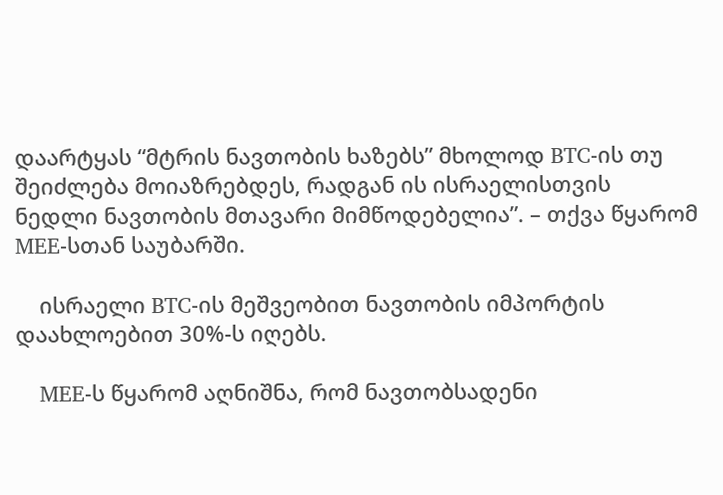დაარტყას “მტრის ნავთობის ხაზებს” მხოლოდ BTC-ის თუ შეიძლება მოიაზრებდეს, რადგან ის ისრაელისთვის ნედლი ნავთობის მთავარი მიმწოდებელია”. – თქვა წყარომ MEE-სთან საუბარში.

    ისრაელი BTC-ის მეშვეობით ნავთობის იმპორტის დაახლოებით 30%-ს იღებს.

    MEE-ს წყარომ აღნიშნა, რომ ნავთობსადენი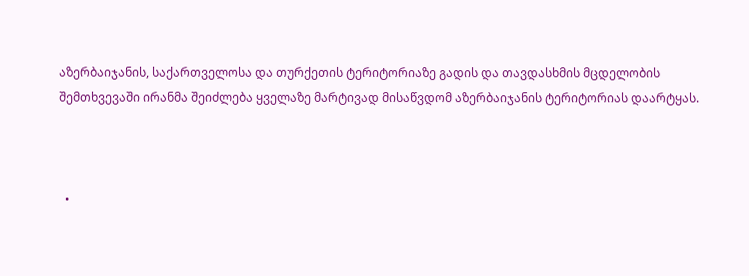აზერბაიჯანის, საქართველოსა და თურქეთის ტერიტორიაზე გადის და თავდასხმის მცდელობის შემთხვევაში ირანმა შეიძლება ყველაზე მარტივად მისაწვდომ აზერბაიჯანის ტერიტორიას დაარტყას.



  •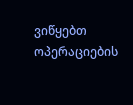ვიწყებთ ოპერაციების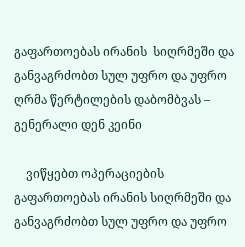გაფართოებას ირანის  სიღრმეში და განვაგრძობთ სულ უფრო და უფრო ღრმა წერტილების დაბომბვას – გენერალი დენ კეინი

    ვიწყებთ ოპერაციების გაფართოებას ირანის სიღრმეში და განვაგრძობთ სულ უფრო და უფრო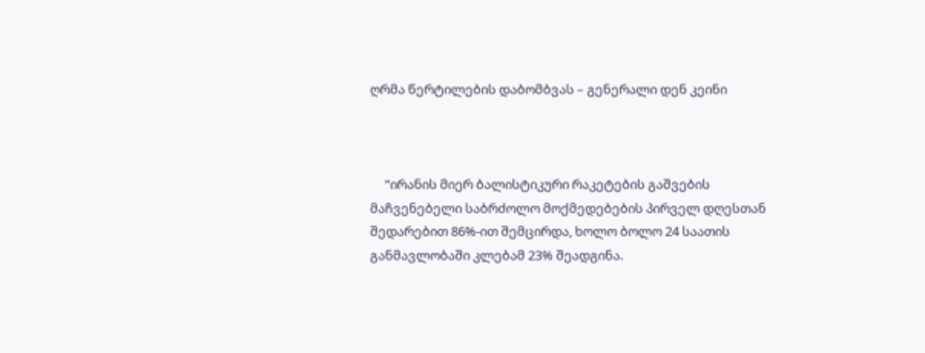ღრმა წერტილების დაბომბვას – გენერალი დენ კეინი



     “ირანის მიერ ბალისტიკური რაკეტების გაშვების მაჩვენებელი საბრძოლო მოქმედებების პირველ დღესთან შედარებით 86%-ით შემცირდა, ხოლო ბოლო 24 საათის განმავლობაში კლებამ 23% შეადგინა.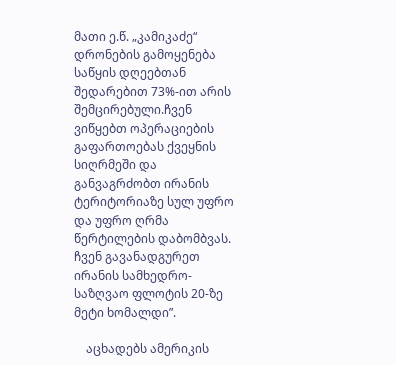მათი ე.წ. „კამიკაძე“ დრონების გამოყენება საწყის დღეებთან შედარებით 73%-ით არის შემცირებული.ჩვენ ვიწყებთ ოპერაციების გაფართოებას ქვეყნის სიღრმეში და განვაგრძობთ ირანის ტერიტორიაზე სულ უფრო და უფრო ღრმა წერტილების დაბომბვას.   ჩვენ გავანადგურეთ ირანის სამხედრო-საზღვაო ფლოტის 20-ზე მეტი ხომალდი”.

    აცხადებს ამერიკის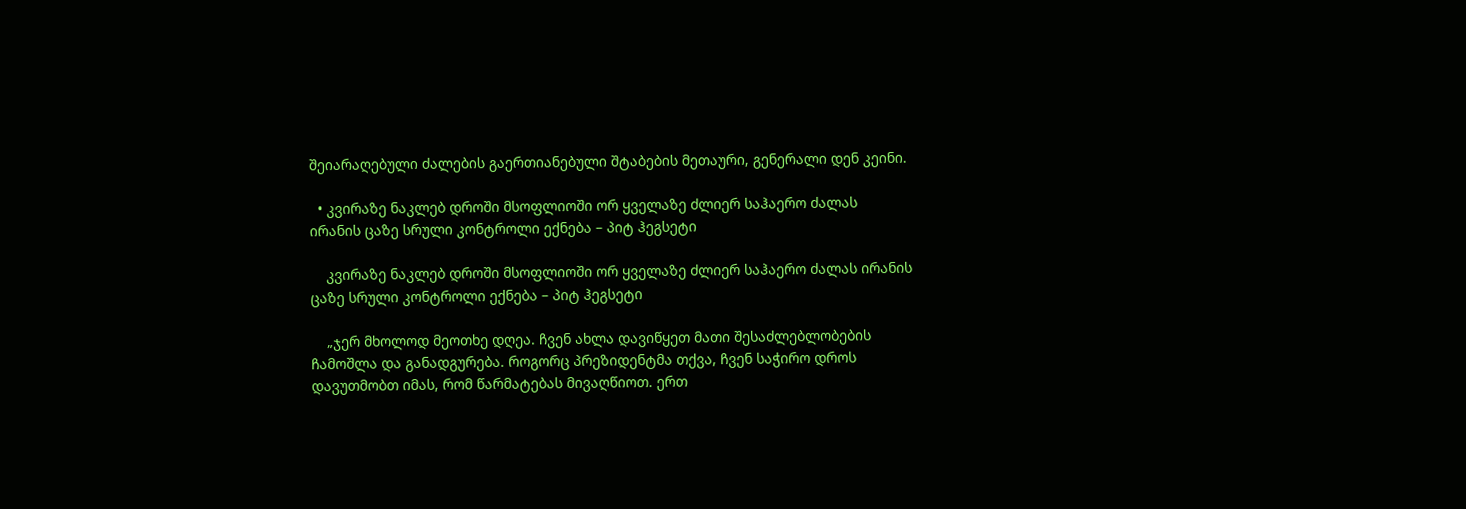შეიარაღებული ძალების გაერთიანებული შტაბების მეთაური, გენერალი დენ კეინი.

  • კვირაზე ნაკლებ დროში მსოფლიოში ორ ყველაზე ძლიერ საჰაერო ძალას ირანის ცაზე სრული კონტროლი ექნება – პიტ ჰეგსეტი

    კვირაზე ნაკლებ დროში მსოფლიოში ორ ყველაზე ძლიერ საჰაერო ძალას ირანის ცაზე სრული კონტროლი ექნება – პიტ ჰეგსეტი

    „ჯერ მხოლოდ მეოთხე დღეა. ჩვენ ახლა დავიწყეთ მათი შესაძლებლობების ჩამოშლა და განადგურება. როგორც პრეზიდენტმა თქვა, ჩვენ საჭირო დროს დავუთმობთ იმას, რომ წარმატებას მივაღწიოთ. ერთ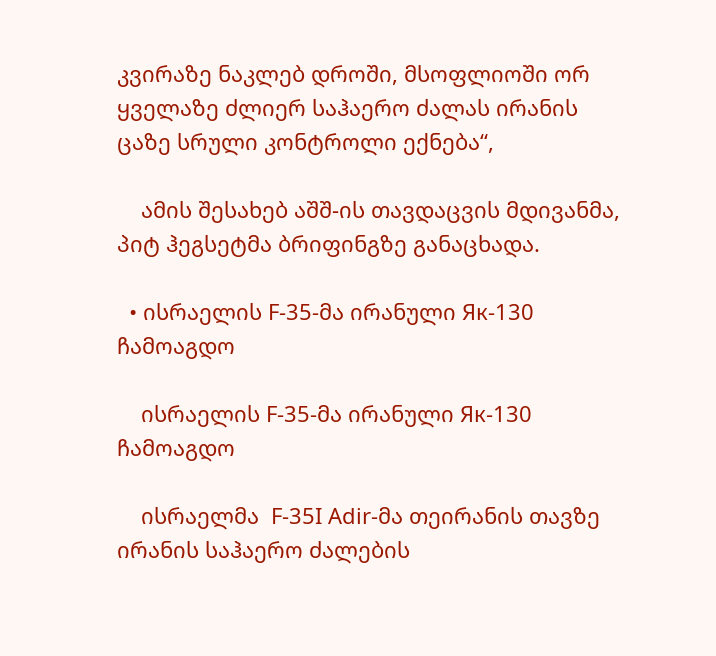კვირაზე ნაკლებ დროში, მსოფლიოში ორ ყველაზე ძლიერ საჰაერო ძალას ირანის ცაზე სრული კონტროლი ექნება“,

    ამის შესახებ აშშ-ის თავდაცვის მდივანმა, პიტ ჰეგსეტმა ბრიფინგზე განაცხადა.

  • ისრაელის F-35-მა ირანული Як-130 ჩამოაგდო

    ისრაელის F-35-მა ირანული Як-130 ჩამოაგდო

    ისრაელმა  F-35I Adir-მა თეირანის თავზე ირანის საჰაერო ძალების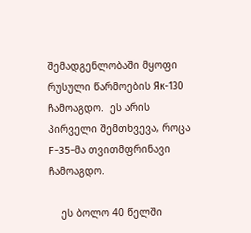შემადგენლობაში მყოფი რუსული წარმოების Як-130 ჩამოაგდო.  ეს არის პირველი შემთხვევა, როცა F-35-მა თვითმფრინავი ჩამოაგდო.

    ეს ბოლო 40 წელში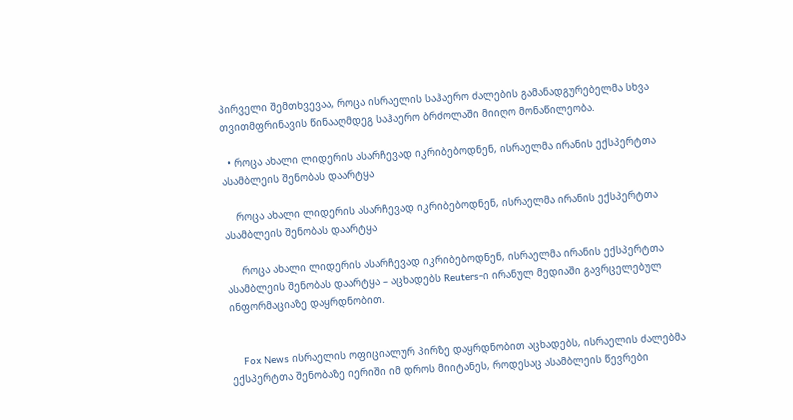პირველი შემთხვევაა, როცა ისრაელის საჰაერო ძალების გამანადგურებელმა სხვა თვითმფრინავის წინააღმდეგ საჰაერო ბრძოლაში მიიღო მონაწილეობა.

  • როცა ახალი ლიდერის ასარჩევად იკრიბებოდნენ, ისრაელმა ირანის ექსპერტთა ასამბლეის შენობას დაარტყა

    როცა ახალი ლიდერის ასარჩევად იკრიბებოდნენ, ისრაელმა ირანის ექსპერტთა ასამბლეის შენობას დაარტყა

     როცა ახალი ლიდერის ასარჩევად იკრიბებოდნენ, ისრაელმა ირანის ექსპერტთა ასამბლეის შენობას დაარტყა – აცხადებს Reuters-ი ირანულ მედიაში გავრცელებულ ინფორმაციაზე დაყრდნობით.


    Fox News ისრაელის ოფიციალურ პირზე დაყრდნობით აცხადებს, ისრაელის ძალებმა ექსპერტთა შენობაზე იერიში იმ დროს მიიტანეს, როდესაც ასამბლეის წევრები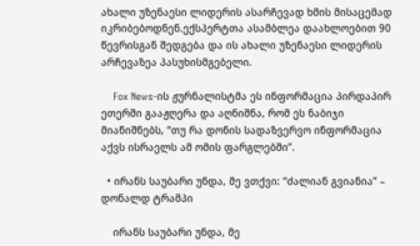ახალი უზენაესი ლიდერის ასარჩევად ხმის მისაცემად იკრიბებოდნენ.ექსპერტთა ასამბლეა დაახლოებით 90 წევრისგან შედგება და ის ახალი უზენაესი ლიდერის არჩევაზეა პასუხისმგებელი.

    Fox News-ის ჟურნალისტმა ეს ინფორმაცია პირდაპირ ეთერში გააჟღერა და აღნიშნა, რომ ეს ნაბიჯი მიანიშნებს, “თუ რა დონის სადაზვერვო ინფორმაცია აქვს ისრაელს ამ ომის ფარგლებში”.

  • ირანს საუბარი უნდა, მე ვთქვი: “ძალიან გვიანია” – დონალდ ტრამპი

    ირანს საუბარი უნდა, მე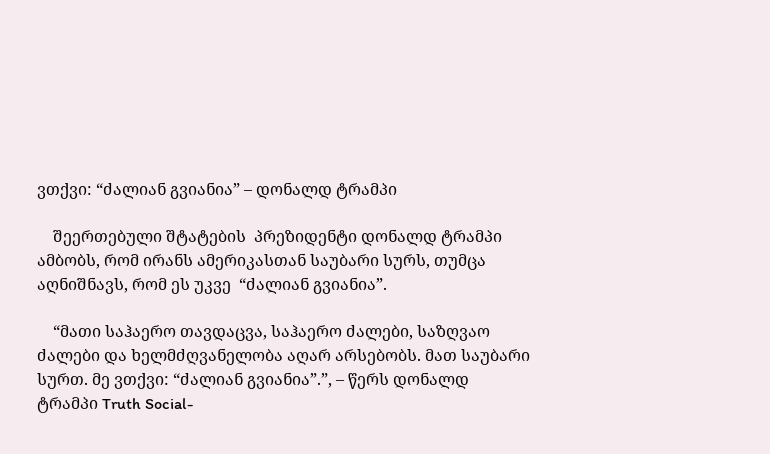ვთქვი: “ძალიან გვიანია” – დონალდ ტრამპი

    შეერთებული შტატების  პრეზიდენტი დონალდ ტრამპი ამბობს, რომ ირანს ამერიკასთან საუბარი სურს, თუმცა აღნიშნავს, რომ ეს უკვე  “ძალიან გვიანია”.

    “მათი საჰაერო თავდაცვა, საჰაერო ძალები, საზღვაო ძალები და ხელმძღვანელობა აღარ არსებობს. მათ საუბარი სურთ. მე ვთქვი: “ძალიან გვიანია”.”, – წერს დონალდ ტრამპი Truth Social-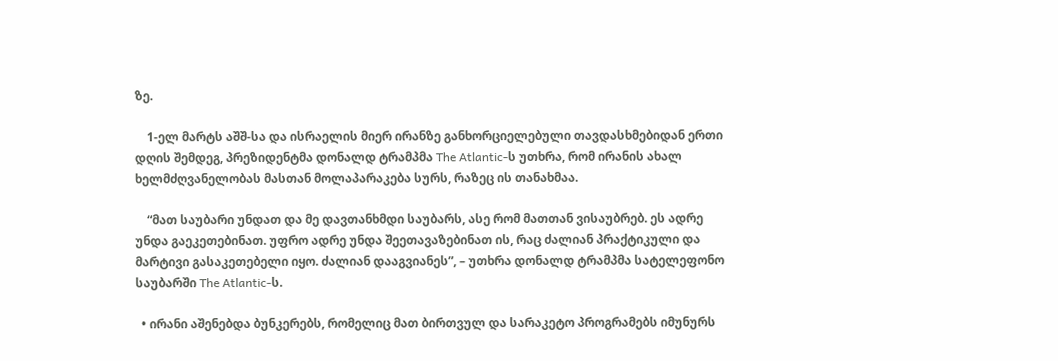ზე.

    1-ელ მარტს აშშ-სა და ისრაელის მიერ ირანზე განხორციელებული თავდასხმებიდან ერთი დღის შემდეგ, პრეზიდენტმა დონალდ ტრამპმა The Atlantic-ს უთხრა, რომ ირანის ახალ ხელმძღვანელობას მასთან მოლაპარაკება სურს, რაზეც ის თანახმაა.

    “მათ საუბარი უნდათ და მე დავთანხმდი საუბარს, ასე რომ მათთან ვისაუბრებ. ეს ადრე უნდა გაეკეთებინათ. უფრო ადრე უნდა შეეთავაზებინათ ის, რაც ძალიან პრაქტიკული და მარტივი გასაკეთებელი იყო. ძალიან დააგვიანეს”, – უთხრა დონალდ ტრამპმა სატელეფონო საუბარში The Atlantic-ს.

  • ირანი აშენებდა ბუნკერებს, რომელიც მათ ბირთვულ და სარაკეტო პროგრამებს იმუნურს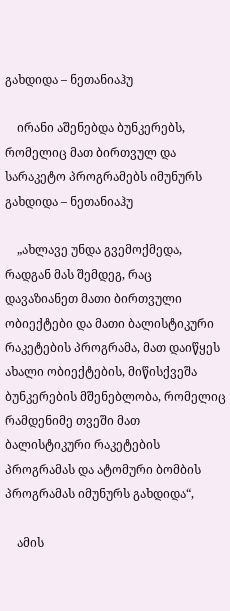გახდიდა – ნეთანიაჰუ

    ირანი აშენებდა ბუნკერებს, რომელიც მათ ბირთვულ და სარაკეტო პროგრამებს იმუნურს გახდიდა – ნეთანიაჰუ

    „ახლავე უნდა გვემოქმედა, რადგან მას შემდეგ, რაც დავაზიანეთ მათი ბირთვული ობიექტები და მათი ბალისტიკური რაკეტების პროგრამა, მათ დაიწყეს ახალი ობიექტების, მიწისქვეშა ბუნკერების მშენებლობა, რომელიც რამდენიმე თვეში მათ ბალისტიკური რაკეტების პროგრამას და ატომური ბომბის პროგრამას იმუნურს გახდიდა“,

    ამის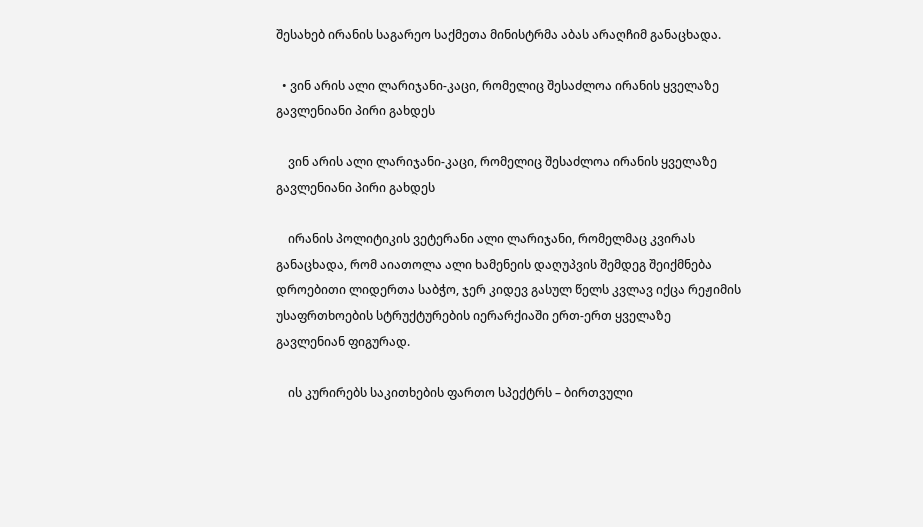შესახებ ირანის საგარეო საქმეთა მინისტრმა აბას არაღჩიმ განაცხადა.

  • ვინ არის ალი ლარიჯანი-კაცი, რომელიც შესაძლოა ირანის ყველაზე გავლენიანი პირი გახდეს

    ვინ არის ალი ლარიჯანი-კაცი, რომელიც შესაძლოა ირანის ყველაზე გავლენიანი პირი გახდეს

    ირანის პოლიტიკის ვეტერანი ალი ლარიჯანი, რომელმაც კვირას განაცხადა, რომ აიათოლა ალი ხამენეის დაღუპვის შემდეგ შეიქმნება დროებითი ლიდერთა საბჭო, ჯერ კიდევ გასულ წელს კვლავ იქცა რეჟიმის უსაფრთხოების სტრუქტურების იერარქიაში ერთ-ერთ ყველაზე გავლენიან ფიგურად.

    ის კურირებს საკითხების ფართო სპექტრს – ბირთვული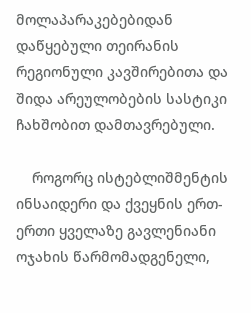მოლაპარაკებებიდან დაწყებული თეირანის რეგიონული კავშირებითა და შიდა არეულობების სასტიკი ჩახშობით დამთავრებული.

    როგორც ისტებლიშმენტის ინსაიდერი და ქვეყნის ერთ-ერთი ყველაზე გავლენიანი ოჯახის წარმომადგენელი,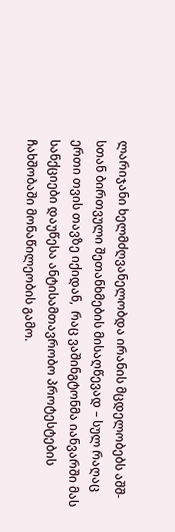ლარიჯანი ხელმძღვანელობდა ირანის მცდელობებს აშშ-სთან ბირთვული შეთანხმების მისაღწევად – სულ რაღაც ერთი თვის თავზე იქიდან,  რაც ვაშინგტონმა იანვარში მას სანქციები დაუწესა ანტისამთავრობო პროტესტების ჩახშობაში მონაწილეობის გამო.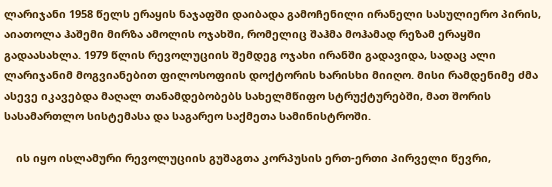ლარიჯანი 1958 წელს ერაყის ნაჯაფში დაიბადა გამოჩენილი ირანელი სასულიერო პირის, აიათოლა ჰაშემი მირზა ამოლის ოჯახში, რომელიც შაჰმა მოჰამად რეზამ ერაყში გადაასახლა. 1979 წლის რევოლუციის შემდეგ ოჯახი ირანში გადავიდა, სადაც ალი ლარიჯანიმ მოგვიანებით ფილოსოფიის დოქტორის ხარისხი მიიღო. მისი რამდენიმე ძმა ასევე იკავებდა მაღალ თანამდებობებს სახელმწიფო სტრუქტურებში, მათ შორის სასამართლო სისტემასა და საგარეო საქმეთა სამინისტროში.

    ის იყო ისლამური რევოლუციის გუშაგთა კორპუსის ერთ-ერთი პირველი წევრი,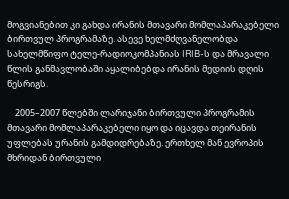მოგვიანებით კი გახდა ირანის მთავარი მომლაპარაკებელი ბირთვულ პროგრამაზე. ასევე ხელმძღვანელობდა სახელმწიფო ტელე-რადიოკომპანიას IRIB-ს და მრავალი წლის განმავლობაში აყალიბებდა ირანის მედიის დღის წესრიგს.

    2005–2007 წლებში ლარიჯანი ბირთვული პროგრამის მთავარი მომლაპარაკებელი იყო და იცავდა თეირანის უფლებას ურანის გამდიდრებაზე. ერთხელ მან ევროპის მხრიდან ბირთვული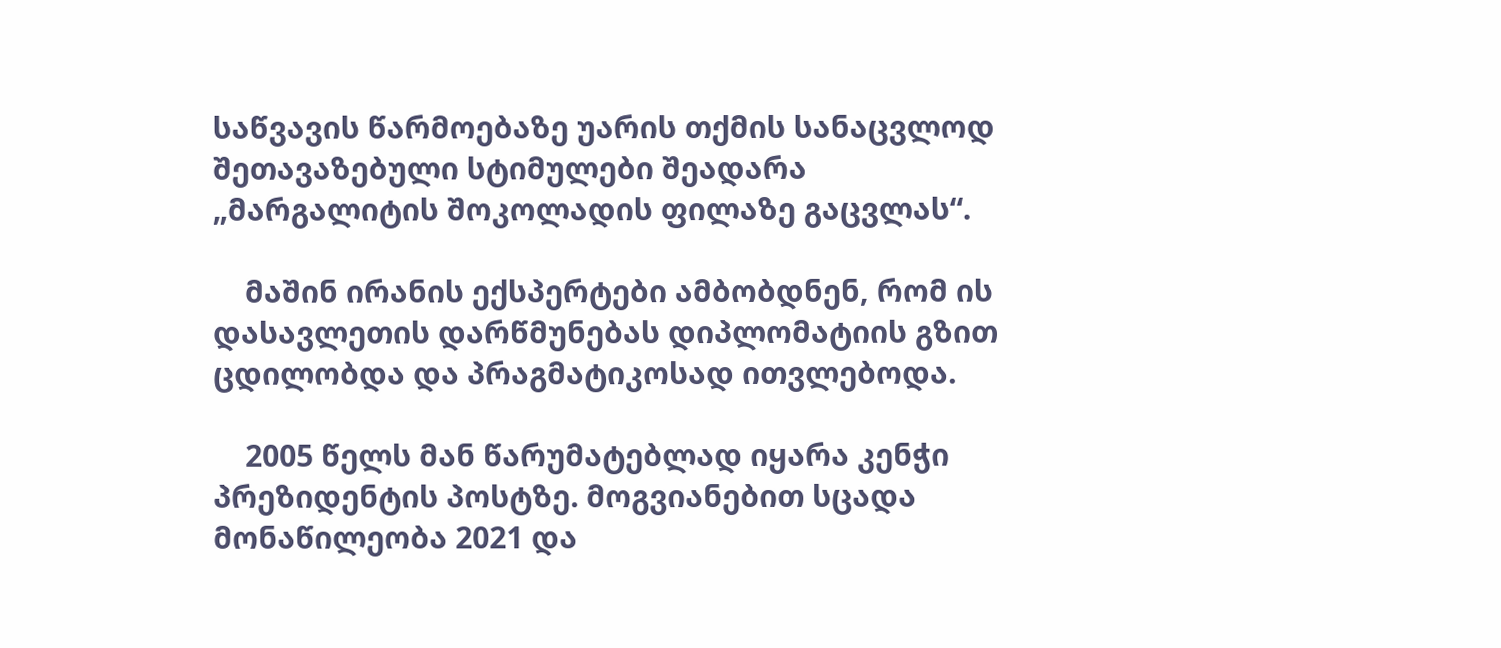საწვავის წარმოებაზე უარის თქმის სანაცვლოდ შეთავაზებული სტიმულები შეადარა „მარგალიტის შოკოლადის ფილაზე გაცვლას“.

    მაშინ ირანის ექსპერტები ამბობდნენ, რომ ის დასავლეთის დარწმუნებას დიპლომატიის გზით ცდილობდა და პრაგმატიკოსად ითვლებოდა.

    2005 წელს მან წარუმატებლად იყარა კენჭი პრეზიდენტის პოსტზე. მოგვიანებით სცადა მონაწილეობა 2021 და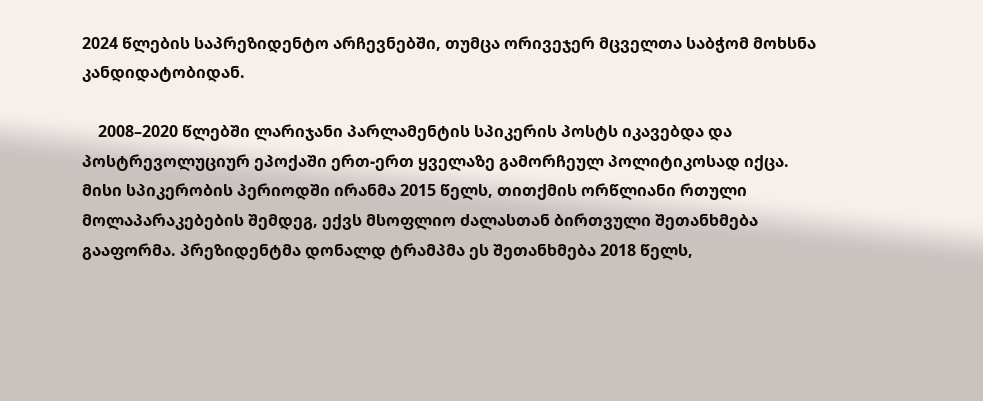2024 წლების საპრეზიდენტო არჩევნებში, თუმცა ორივეჯერ მცველთა საბჭომ მოხსნა კანდიდატობიდან.

    2008–2020 წლებში ლარიჯანი პარლამენტის სპიკერის პოსტს იკავებდა და პოსტრევოლუციურ ეპოქაში ერთ-ერთ ყველაზე გამორჩეულ პოლიტიკოსად იქცა. მისი სპიკერობის პერიოდში ირანმა 2015 წელს, თითქმის ორწლიანი რთული მოლაპარაკებების შემდეგ, ექვს მსოფლიო ძალასთან ბირთვული შეთანხმება გააფორმა. პრეზიდენტმა დონალდ ტრამპმა ეს შეთანხმება 2018 წელს,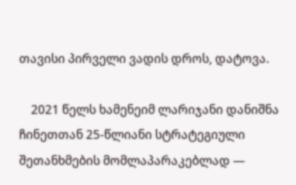თავისი პირველი ვადის დროს, დატოვა.

    2021 წელს ხამენეიმ ლარიჯანი დანიშნა ჩინეთთან 25-წლიანი სტრატეგიული შეთანხმების მომლაპარაკებლად —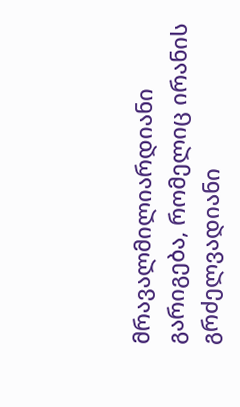მრავალმილიარდიანი გარიგება, რომელიც ირანის გრძელვადიანი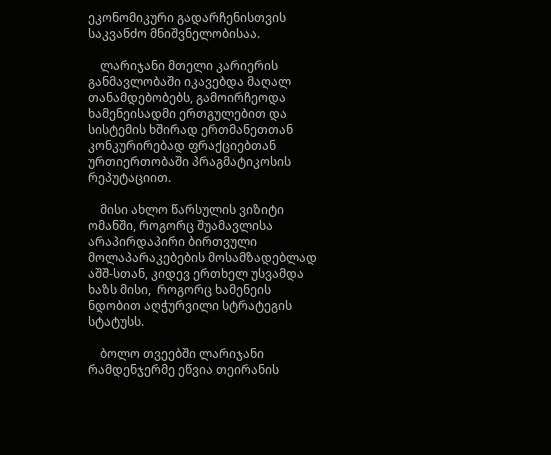ეკონომიკური გადარჩენისთვის საკვანძო მნიშვნელობისაა.

    ლარიჯანი მთელი კარიერის განმავლობაში იკავებდა მაღალ თანამდებობებს, გამოირჩეოდა ხამენეისადმი ერთგულებით და სისტემის ხშირად ერთმანეთთან კონკურირებად ფრაქციებთან ურთიერთობაში პრაგმატიკოსის რეპუტაციით.

    მისი ახლო წარსულის ვიზიტი ომანში, როგორც შუამავლისა არაპირდაპირი ბირთვული მოლაპარაკებების მოსამზადებლად აშშ-სთან, კიდევ ერთხელ უსვამდა ხაზს მისი,  როგორც ხამენეის ნდობით აღჭურვილი სტრატეგის სტატუსს.

    ბოლო თვეებში ლარიჯანი რამდენჯერმე ეწვია თეირანის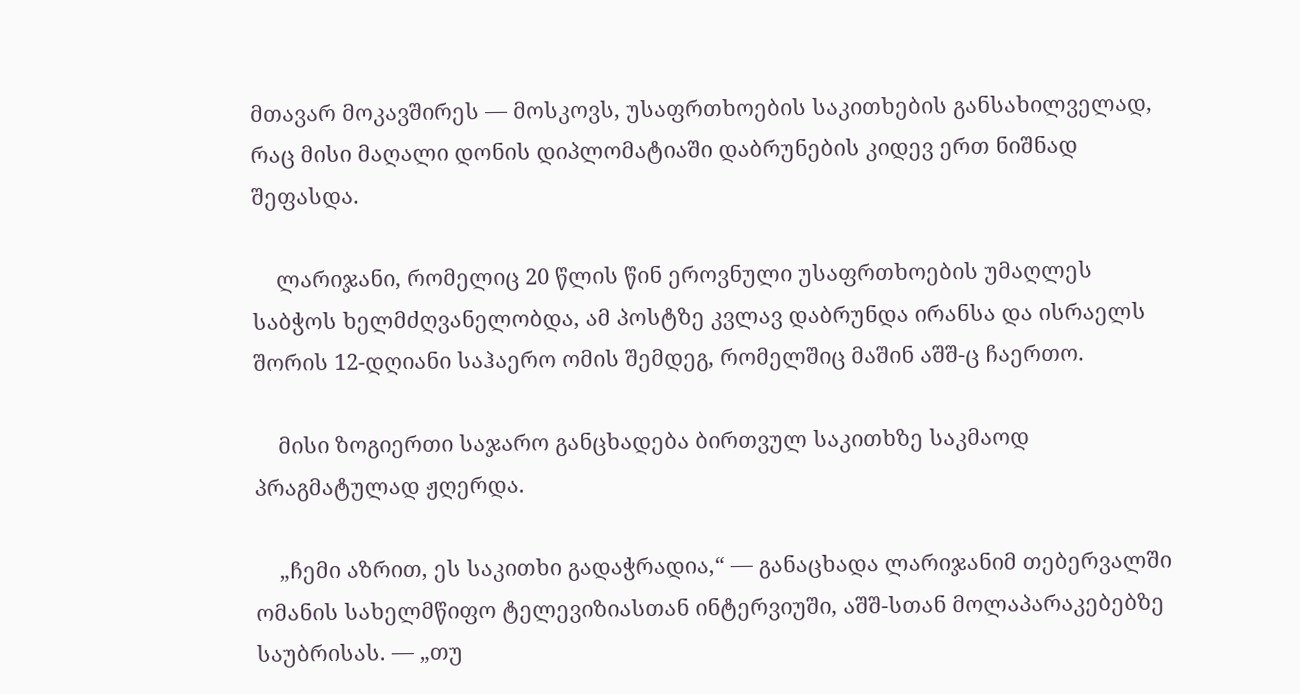მთავარ მოკავშირეს — მოსკოვს, უსაფრთხოების საკითხების განსახილველად, რაც მისი მაღალი დონის დიპლომატიაში დაბრუნების კიდევ ერთ ნიშნად შეფასდა.

    ლარიჯანი, რომელიც 20 წლის წინ ეროვნული უსაფრთხოების უმაღლეს საბჭოს ხელმძღვანელობდა, ამ პოსტზე კვლავ დაბრუნდა ირანსა და ისრაელს შორის 12-დღიანი საჰაერო ომის შემდეგ, რომელშიც მაშინ აშშ-ც ჩაერთო.

    მისი ზოგიერთი საჯარო განცხადება ბირთვულ საკითხზე საკმაოდ პრაგმატულად ჟღერდა.

    „ჩემი აზრით, ეს საკითხი გადაჭრადია,“ — განაცხადა ლარიჯანიმ თებერვალში ომანის სახელმწიფო ტელევიზიასთან ინტერვიუში, აშშ-სთან მოლაპარაკებებზე საუბრისას. — „თუ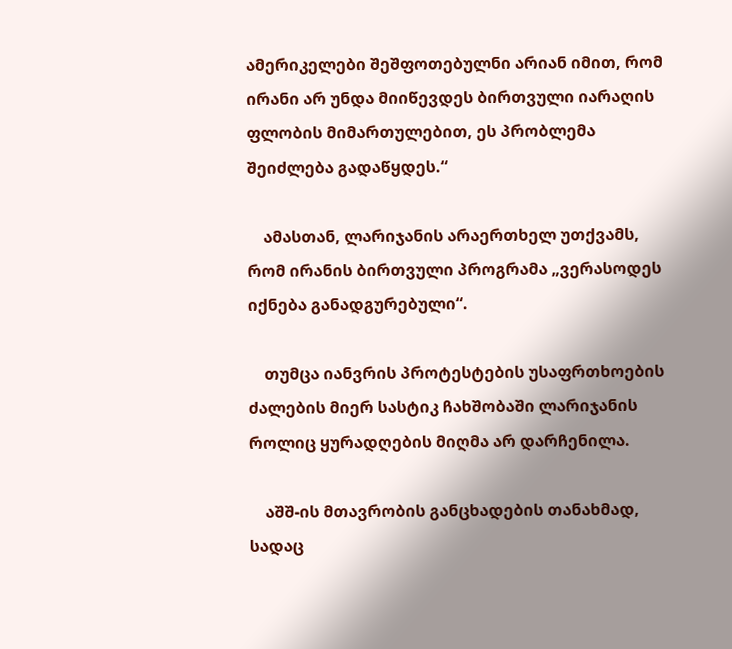ამერიკელები შეშფოთებულნი არიან იმით, რომ ირანი არ უნდა მიიწევდეს ბირთვული იარაღის ფლობის მიმართულებით, ეს პრობლემა შეიძლება გადაწყდეს.“

    ამასთან, ლარიჯანის არაერთხელ უთქვამს, რომ ირანის ბირთვული პროგრამა „ვერასოდეს იქნება განადგურებული“.

    თუმცა იანვრის პროტესტების უსაფრთხოების ძალების მიერ სასტიკ ჩახშობაში ლარიჯანის როლიც ყურადღების მიღმა არ დარჩენილა.

    აშშ-ის მთავრობის განცხადების თანახმად, სადაც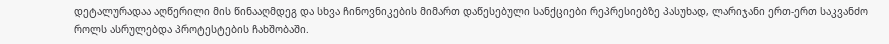დეტალურადაა აღწერილი მის წინააღმდეგ და სხვა ჩინოვნიკების მიმართ დაწესებული სანქციები რეპრესიებზე პასუხად, ლარიჯანი ერთ-ერთ საკვანძო როლს ასრულებდა პროტესტების ჩახშობაში.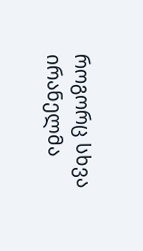როგორც სხვა ირანელმა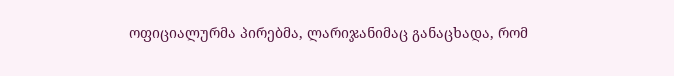ოფიციალურმა პირებმა, ლარიჯანიმაც განაცხადა, რომ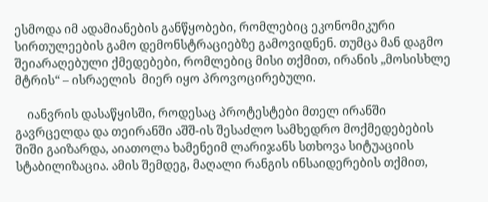ესმოდა იმ ადამიანების განწყობები, რომლებიც ეკონომიკური სირთულეების გამო დემონსტრაციებზე გამოვიდნენ. თუმცა მან დაგმო შეიარაღებული ქმედებები, რომლებიც მისი თქმით, ირანის „მოსისხლე მტრის“ – ისრაელის  მიერ იყო პროვოცირებული.

    იანვრის დასაწყისში, როდესაც პროტესტები მთელ ირანში გავრცელდა და თეირანში აშშ-ის შესაძლო სამხედრო მოქმედებების შიში გაიზარდა, აიათოლა ხამენეიმ ლარიჯანს სთხოვა სიტუაციის სტაბილიზაცია. ამის შემდეგ, მაღალი რანგის ინსაიდერების თქმით,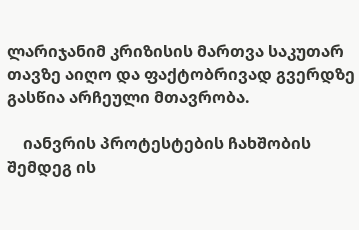ლარიჯანიმ კრიზისის მართვა საკუთარ თავზე აიღო და ფაქტობრივად გვერდზე გასწია არჩეული მთავრობა.

    იანვრის პროტესტების ჩახშობის შემდეგ ის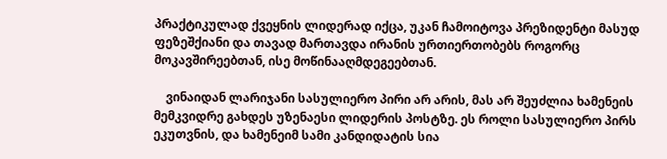პრაქტიკულად ქვეყნის ლიდერად იქცა, უკან ჩამოიტოვა პრეზიდენტი მასუდ ფეზეშქიანი და თავად მართავდა ირანის ურთიერთობებს როგორც მოკავშირეებთან, ისე მოწინააღმდეგეებთან.

    ვინაიდან ლარიჯანი სასულიერო პირი არ არის, მას არ შეუძლია ხამენეის მემკვიდრე გახდეს უზენაესი ლიდერის პოსტზე. ეს როლი სასულიერო პირს ეკუთვნის, და ხამენეიმ სამი კანდიდატის სია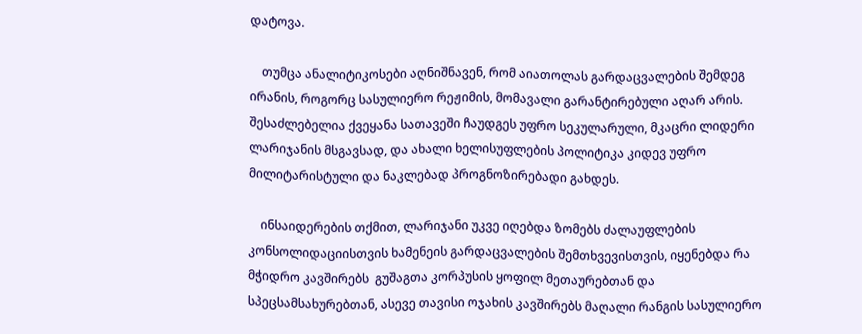დატოვა.

    თუმცა ანალიტიკოსები აღნიშნავენ, რომ აიათოლას გარდაცვალების შემდეგ ირანის, როგორც სასულიერო რეჟიმის, მომავალი გარანტირებული აღარ არის. შესაძლებელია ქვეყანა სათავეში ჩაუდგეს უფრო სეკულარული, მკაცრი ლიდერი ლარიჯანის მსგავსად, და ახალი ხელისუფლების პოლიტიკა კიდევ უფრო მილიტარისტული და ნაკლებად პროგნოზირებადი გახდეს.

    ინსაიდერების თქმით, ლარიჯანი უკვე იღებდა ზომებს ძალაუფლების კონსოლიდაციისთვის ხამენეის გარდაცვალების შემთხვევისთვის, იყენებდა რა მჭიდრო კავშირებს  გუშაგთა კორპუსის ყოფილ მეთაურებთან და სპეცსამსახურებთან, ასევე თავისი ოჯახის კავშირებს მაღალი რანგის სასულიერო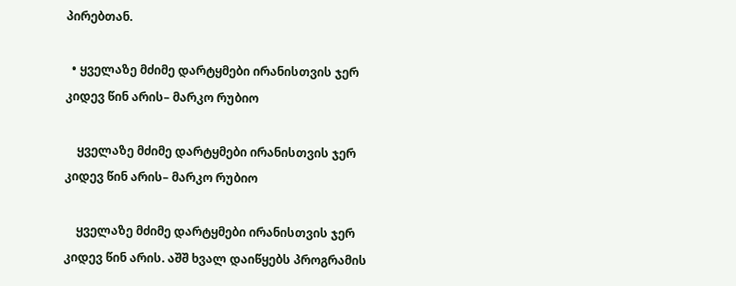პირებთან.

  • ყველაზე მძიმე დარტყმები ირანისთვის ჯერ კიდევ წინ არის– მარკო რუბიო

    ყველაზე მძიმე დარტყმები ირანისთვის ჯერ კიდევ წინ არის– მარკო რუბიო

    ყველაზე მძიმე დარტყმები ირანისთვის ჯერ კიდევ წინ არის. აშშ ხვალ დაიწყებს პროგრამის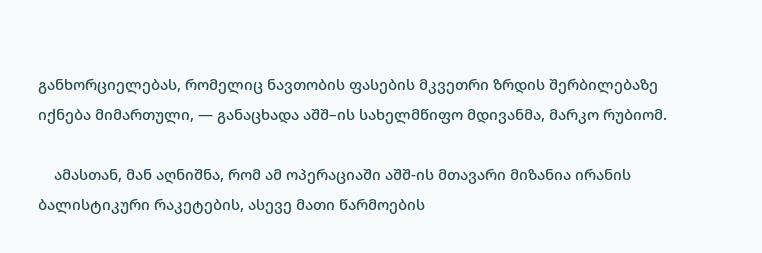განხორციელებას, რომელიც ნავთობის ფასების მკვეთრი ზრდის შერბილებაზე იქნება მიმართული, — განაცხადა აშშ–ის სახელმწიფო მდივანმა, მარკო რუბიომ.

    ამასთან, მან აღნიშნა, რომ ამ ოპერაციაში აშშ-ის მთავარი მიზანია ირანის ბალისტიკური რაკეტების, ასევე მათი წარმოების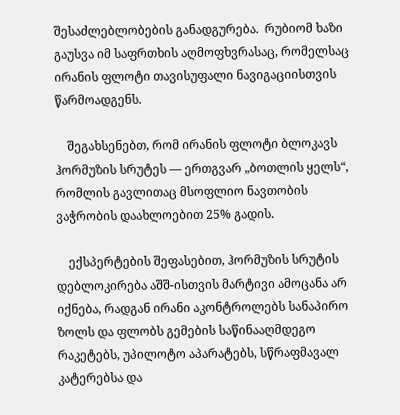შესაძლებლობების განადგურება.  რუბიომ ხაზი გაუსვა იმ საფრთხის აღმოფხვრასაც, რომელსაც ირანის ფლოტი თავისუფალი ნავიგაციისთვის წარმოადგენს.

    შეგახსენებთ, რომ ირანის ფლოტი ბლოკავს ჰორმუზის სრუტეს — ერთგვარ „ბოთლის ყელს“, რომლის გავლითაც მსოფლიო ნავთობის ვაჭრობის დაახლოებით 25% გადის.

    ექსპერტების შეფასებით, ჰორმუზის სრუტის დებლოკირება აშშ-ისთვის მარტივი ამოცანა არ იქნება, რადგან ირანი აკონტროლებს სანაპირო ზოლს და ფლობს გემების საწინააღმდეგო რაკეტებს, უპილოტო აპარატებს, სწრაფმავალ კატერებსა და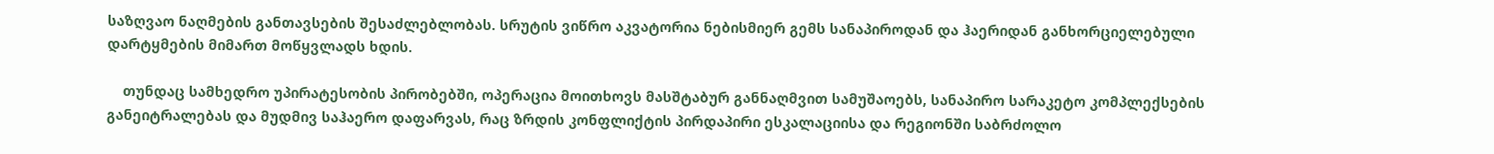საზღვაო ნაღმების განთავსების შესაძლებლობას. სრუტის ვიწრო აკვატორია ნებისმიერ გემს სანაპიროდან და ჰაერიდან განხორციელებული დარტყმების მიმართ მოწყვლადს ხდის.

    თუნდაც სამხედრო უპირატესობის პირობებში, ოპერაცია მოითხოვს მასშტაბურ განნაღმვით სამუშაოებს, სანაპირო სარაკეტო კომპლექსების განეიტრალებას და მუდმივ საჰაერო დაფარვას, რაც ზრდის კონფლიქტის პირდაპირი ესკალაციისა და რეგიონში საბრძოლო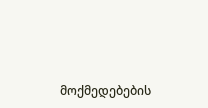მოქმედებების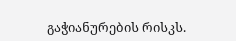გაჭიანურების რისკს.